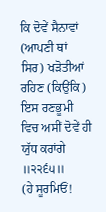ਕਿ ਦੋਵੇਂ ਸੈਨਾਵਾਂ (ਆਪਣੀ ਥਾਂ ਸਿਰ) ਖੜੋਤੀਆਂ ਰਹਿਣ (ਕਿਉਂਕਿ) ਇਸ ਰਣਭੂਮੀ ਵਿਚ ਅਸੀਂ ਦੋਵੇਂ ਹੀ ਯੁੱਧ ਕਰਾਂਗੇ ॥੨੨੬੫॥
(ਹੇ ਸੂਰਮਿਓਂ!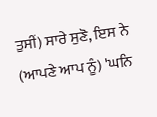ਤੁਸੀਂ) ਸਾਰੇ ਸੁਣੋ, ਇਸ ਨੇ (ਆਪਣੇ ਆਪ ਨੂੰ) 'ਘਨਿ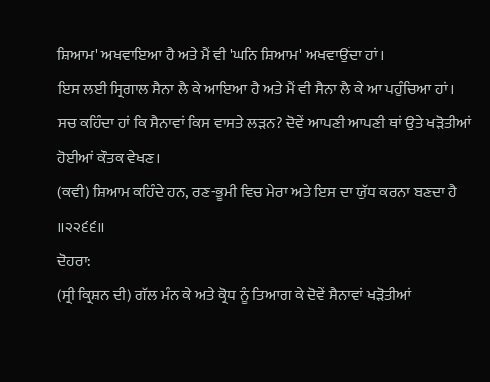ਸ਼ਿਆਮ' ਅਖਵਾਇਆ ਹੈ ਅਤੇ ਮੈਂ ਵੀ 'ਘਨਿ ਸ਼ਿਆਮ' ਅਖਵਾਉਂਦਾ ਹਾਂ।
ਇਸ ਲਈ ਸ੍ਰਿਗਾਲ ਸੈਨਾ ਲੈ ਕੇ ਆਇਆ ਹੈ ਅਤੇ ਮੈਂ ਵੀ ਸੈਨਾ ਲੈ ਕੇ ਆ ਪਹੁੰਚਿਆ ਹਾਂ।
ਸਚ ਕਹਿੰਦਾ ਹਾਂ ਕਿ ਸੈਨਾਵਾਂ ਕਿਸ ਵਾਸਤੇ ਲੜਨ? ਦੋਵੇਂ ਆਪਣੀ ਆਪਣੀ ਥਾਂ ਉਤੇ ਖੜੋਤੀਆਂ ਹੋਈਆਂ ਕੌਤਕ ਵੇਖਣ।
(ਕਵੀ) ਸ਼ਿਆਮ ਕਹਿੰਦੇ ਹਨ, ਰਣ-ਭੂਮੀ ਵਿਚ ਮੇਰਾ ਅਤੇ ਇਸ ਦਾ ਯੁੱਧ ਕਰਨਾ ਬਣਦਾ ਹੈ ॥੨੨੬੬॥
ਦੋਹਰਾ:
(ਸ੍ਰੀ ਕ੍ਰਿਸ਼ਨ ਦੀ) ਗੱਲ ਮੰਨ ਕੇ ਅਤੇ ਕ੍ਰੋਧ ਨੂੰ ਤਿਆਗ ਕੇ ਦੋਵੇਂ ਸੈਨਾਵਾਂ ਖੜੋਤੀਆਂ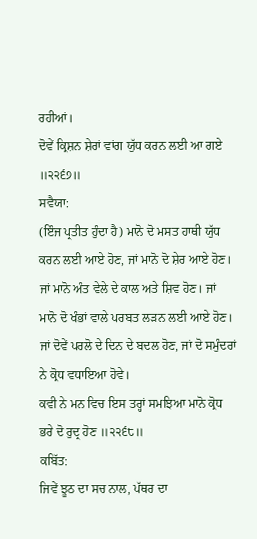ਰਹੀਆਂ।
ਦੋਵੇਂ ਕ੍ਰਿਸ਼ਨ ਸ਼ੇਰਾਂ ਵਾਂਗ ਯੁੱਧ ਕਰਨ ਲਈ ਆ ਗਏ ॥੨੨੬੭॥
ਸਵੈਯਾ:
(ਇੰਜ ਪ੍ਰਤੀਤ ਹੁੰਦਾ ਹੈ) ਮਾਨੋ ਦੋ ਮਸਤ ਹਾਥੀ ਯੁੱਧ ਕਰਨ ਲਈ ਆਏ ਹੋਣ, ਜਾਂ ਮਾਨੋ ਦੋ ਸ਼ੇਰ ਆਏ ਹੋਣ।
ਜਾਂ ਮਾਨੋ ਅੰਤ ਵੇਲੇ ਦੇ ਕਾਲ ਅਤੇ ਸ਼ਿਵ ਹੋਣ। ਜਾਂ ਮਾਨੋ ਦੋ ਖੰਭਾਂ ਵਾਲੇ ਪਰਬਤ ਲੜਨ ਲਈ ਆਏ ਹੋਣ।
ਜਾਂ ਦੋਵੇਂ ਪਰਲੋ ਦੇ ਦਿਨ ਦੇ ਬਦਲ ਹੋਣ, ਜਾਂ ਦੋ ਸਮੁੰਦਰਾਂ ਨੇ ਕ੍ਰੋਧ ਵਧਾਇਆ ਹੋਵੇ।
ਕਵੀ ਨੇ ਮਨ ਵਿਚ ਇਸ ਤਰ੍ਹਾਂ ਸਮਝਿਆ ਮਾਨੋ ਕ੍ਰੋਧ ਭਰੇ ਦੋ ਰੁਦ੍ਰ ਹੋਣ ॥੨੨੬੮॥
ਕਬਿੱਤ:
ਜਿਵੇਂ ਝੂਠ ਦਾ ਸਚ ਨਾਲ, ਪੱਥਰ ਦਾ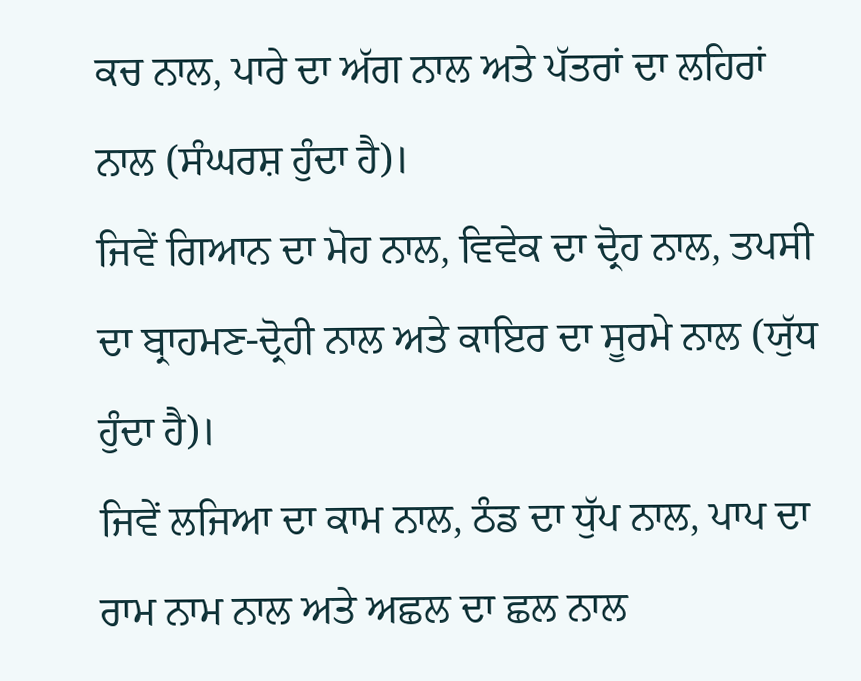ਕਚ ਨਾਲ, ਪਾਰੇ ਦਾ ਅੱਗ ਨਾਲ ਅਤੇ ਪੱਤਰਾਂ ਦਾ ਲਹਿਰਾਂ ਨਾਲ (ਸੰਘਰਸ਼ ਹੁੰਦਾ ਹੈ)।
ਜਿਵੇਂ ਗਿਆਨ ਦਾ ਮੋਹ ਨਾਲ, ਵਿਵੇਕ ਦਾ ਦ੍ਰੋਹ ਨਾਲ, ਤਪਸੀ ਦਾ ਬ੍ਰਾਹਮਣ-ਦ੍ਰੋਹੀ ਨਾਲ ਅਤੇ ਕਾਇਰ ਦਾ ਸੂਰਮੇ ਨਾਲ (ਯੁੱਧ ਹੁੰਦਾ ਹੈ)।
ਜਿਵੇਂ ਲਜਿਆ ਦਾ ਕਾਮ ਨਾਲ, ਠੰਡ ਦਾ ਧੁੱਪ ਨਾਲ, ਪਾਪ ਦਾ ਰਾਮ ਨਾਮ ਨਾਲ ਅਤੇ ਅਛਲ ਦਾ ਛਲ ਨਾਲ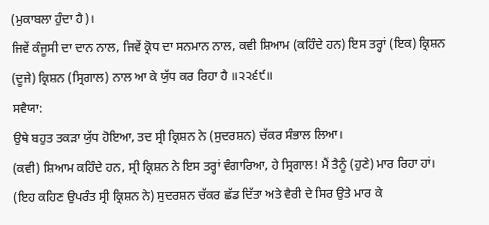(ਮੁਕਾਬਲਾ ਹੁੰਦਾ ਹੈ)।
ਜਿਵੇਂ ਕੰਜੂਸੀ ਦਾ ਦਾਨ ਨਾਲ, ਜਿਵੇਂ ਕ੍ਰੋਧ ਦਾ ਸਨਮਾਨ ਨਾਲ, ਕਵੀ ਸ਼ਿਆਮ (ਕਹਿੰਦੇ ਹਨ) ਇਸ ਤਰ੍ਹਾਂ (ਇਕ) ਕ੍ਰਿਸ਼ਨ (ਦੂਜੇ) ਕ੍ਰਿਸ਼ਨ (ਸ੍ਰਿਗਾਲ) ਨਾਲ ਆ ਕੇ ਯੁੱਧ ਕਰ ਰਿਹਾ ਹੈ ॥੨੨੬੯॥
ਸਵੈਯਾ:
ਉਥੇ ਬਹੁਤ ਤਕੜਾ ਯੁੱਧ ਹੋਇਆ, ਤਦ ਸ੍ਰੀ ਕ੍ਰਿਸ਼ਨ ਨੇ (ਸੁਦਰਸ਼ਨ) ਚੱਕਰ ਸੰਭਾਲ ਲਿਆ।
(ਕਵੀ) ਸ਼ਿਆਮ ਕਹਿੰਦੇ ਹਨ, ਸ੍ਰੀ ਕ੍ਰਿਸ਼ਨ ਨੇ ਇਸ ਤਰ੍ਹਾਂ ਵੰਗਾਰਿਆ, ਹੇ ਸ੍ਰਿਗਾਲ! ਮੈਂ ਤੈਨੂੰ (ਹੁਣੇ) ਮਾਰ ਰਿਹਾ ਹਾਂ।
(ਇਹ ਕਹਿਣ ਉਪਰੰਤ ਸ੍ਰੀ ਕ੍ਰਿਸ਼ਨ ਨੇ) ਸੁਦਰਸ਼ਨ ਚੱਕਰ ਛੱਡ ਦਿੱਤਾ ਅਤੇ ਵੈਰੀ ਦੇ ਸਿਰ ਉਤੇ ਮਾਰ ਕੇ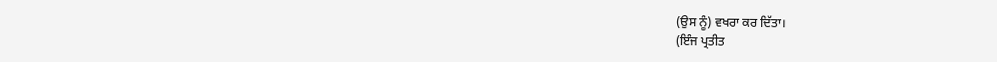(ਉਸ ਨੂੰ) ਵਖਰਾ ਕਰ ਦਿੱਤਾ।
(ਇੰਜ ਪ੍ਰਤੀਤ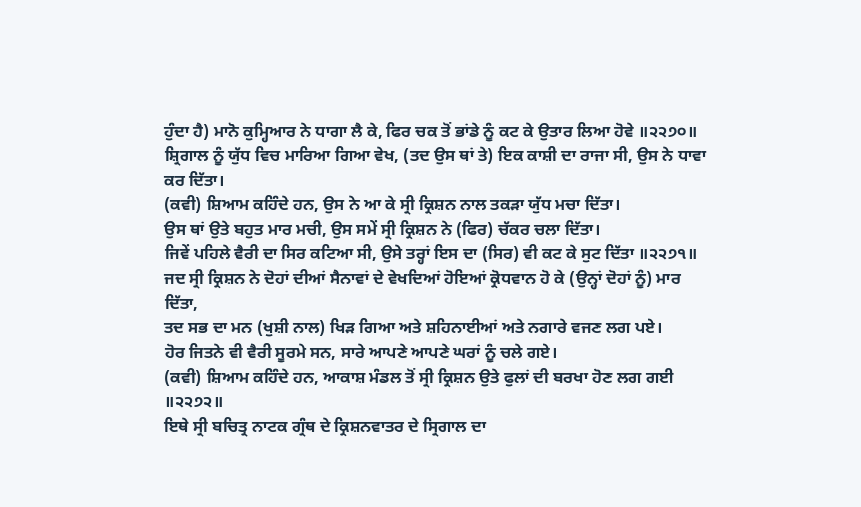ਹੁੰਦਾ ਹੈ) ਮਾਨੋ ਕੁਮ੍ਹਿਆਰ ਨੇ ਧਾਗਾ ਲੈ ਕੇ, ਫਿਰ ਚਕ ਤੋਂ ਭਾਂਡੇ ਨੂੰ ਕਟ ਕੇ ਉਤਾਰ ਲਿਆ ਹੋਵੇ ॥੨੨੭੦॥
ਸ਼੍ਰਿਗਾਲ ਨੂੰ ਯੁੱਧ ਵਿਚ ਮਾਰਿਆ ਗਿਆ ਵੇਖ, (ਤਦ ਉਸ ਥਾਂ ਤੇ) ਇਕ ਕਾਸ਼ੀ ਦਾ ਰਾਜਾ ਸੀ, ਉਸ ਨੇ ਧਾਵਾ ਕਰ ਦਿੱਤਾ।
(ਕਵੀ) ਸ਼ਿਆਮ ਕਹਿੰਦੇ ਹਨ, ਉਸ ਨੇ ਆ ਕੇ ਸ੍ਰੀ ਕ੍ਰਿਸ਼ਨ ਨਾਲ ਤਕੜਾ ਯੁੱਧ ਮਚਾ ਦਿੱਤਾ।
ਉਸ ਥਾਂ ਉਤੇ ਬਹੁਤ ਮਾਰ ਮਚੀ, ਉਸ ਸਮੇਂ ਸ੍ਰੀ ਕ੍ਰਿਸ਼ਨ ਨੇ (ਫਿਰ) ਚੱਕਰ ਚਲਾ ਦਿੱਤਾ।
ਜਿਵੇਂ ਪਹਿਲੇ ਵੈਰੀ ਦਾ ਸਿਰ ਕਟਿਆ ਸੀ, ਉਸੇ ਤਰ੍ਹਾਂ ਇਸ ਦਾ (ਸਿਰ) ਵੀ ਕਟ ਕੇ ਸੁਟ ਦਿੱਤਾ ॥੨੨੭੧॥
ਜਦ ਸ੍ਰੀ ਕ੍ਰਿਸ਼ਨ ਨੇ ਦੋਹਾਂ ਦੀਆਂ ਸੈਨਾਵਾਂ ਦੇ ਵੇਖਦਿਆਂ ਹੋਇਆਂ ਕ੍ਰੋਧਵਾਨ ਹੋ ਕੇ (ਉਨ੍ਹਾਂ ਦੋਹਾਂ ਨੂੰ) ਮਾਰ ਦਿੱਤਾ,
ਤਦ ਸਭ ਦਾ ਮਨ (ਖੁਸ਼ੀ ਨਾਲ) ਖਿੜ ਗਿਆ ਅਤੇ ਸ਼ਹਿਨਾਈਆਂ ਅਤੇ ਨਗਾਰੇ ਵਜਣ ਲਗ ਪਏ।
ਹੋਰ ਜਿਤਨੇ ਵੀ ਵੈਰੀ ਸੂਰਮੇ ਸਨ, ਸਾਰੇ ਆਪਣੇ ਆਪਣੇ ਘਰਾਂ ਨੂੰ ਚਲੇ ਗਏ।
(ਕਵੀ) ਸ਼ਿਆਮ ਕਹਿੰਦੇ ਹਨ, ਆਕਾਸ਼ ਮੰਡਲ ਤੋਂ ਸ੍ਰੀ ਕ੍ਰਿਸ਼ਨ ਉਤੇ ਫੁਲਾਂ ਦੀ ਬਰਖਾ ਹੋਣ ਲਗ ਗਈ ॥੨੨੭੨॥
ਇਥੇ ਸ੍ਰੀ ਬਚਿਤ੍ਰ ਨਾਟਕ ਗ੍ਰੰਥ ਦੇ ਕ੍ਰਿਸ਼ਨਵਾਤਰ ਦੇ ਸ੍ਰਿਗਾਲ ਦਾ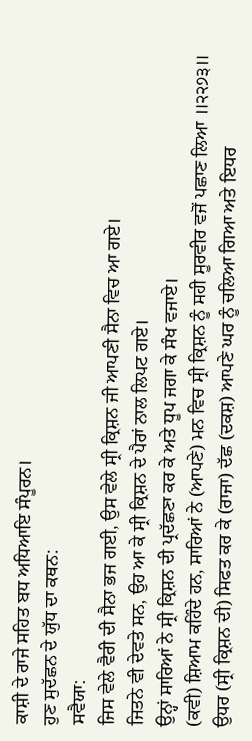ਕਾਸ਼ੀ ਦੇ ਰਾਜੇ ਸਹਿਤ ਬਧ ਅਧਿਆਇ ਸੰਪੂਰਨ।
ਹੁਣ ਸੁਦੱਛਨ ਦੇ ਯੁੱਧ ਦਾ ਕਥਨ:
ਸਵੈਯਾ:
ਜਿਸ ਵੇਲੇ ਵੈਰੀ ਦੀ ਸੈਨਾ ਭਜ ਗਈ, ਉਸ ਵੇਲੇ ਸ੍ਰੀ ਕ੍ਰਿਸ਼ਨ ਜੀ ਆਪਣੀ ਸੈਨਾ ਵਿਚ ਆ ਗਏ।
ਜਿਤਨੇ ਵੀ ਦੇਵਤੇ ਸਨ, ਉਹ ਆ ਕੇ ਸ੍ਰੀ ਕ੍ਰਿਸ਼ਨ ਦੇ ਪੈਰਾਂ ਨਾਲ ਲਿਪਟ ਗਏ।
ਉਨ੍ਹਾਂ ਸਾਰਿਆਂ ਨੇ ਸ੍ਰੀ ਕ੍ਰਿਸ਼ਨ ਦੀ ਪ੍ਰਦੱਛਣਾ ਕਰ ਕੇ ਅਤੇ ਧੂਪ ਜਗਾ ਕੇ ਸੰਖ ਵਜਾਏ।
(ਕਵੀ) ਸ਼ਿਆਮ ਕਹਿੰਦੇ ਹਨ, ਸਾਰਿਆਂ ਨੇ (ਆਪਣੇ) ਮਨ ਵਿਚ ਸ੍ਰੀ ਕ੍ਰਿਸ਼ਨ ਨੂੰ ਸਹੀ ਸੂਰਵੀਰ ਵਜੋਂ ਪਛਾਣ ਲਿਆ ॥੨੨੭੩॥
ਉਧਰ (ਸ੍ਰੀ ਕ੍ਰਿਸ਼ਨ ਦੀ) ਸਿਫਤ ਕਰ ਕੇ (ਰਾਜਾ) ਦੱਛ (ਦਕਸ਼) ਆਪਣੇ ਘਰ ਨੂੰ ਚਲਿਆ ਗਿਆ ਅਤੇ ਇਧਰ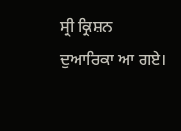ਸ੍ਰੀ ਕ੍ਰਿਸ਼ਨ ਦੁਆਰਿਕਾ ਆ ਗਏ।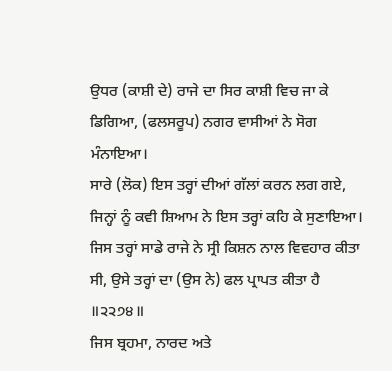ਉਧਰ (ਕਾਸ਼ੀ ਦੇ) ਰਾਜੇ ਦਾ ਸਿਰ ਕਾਸ਼ੀ ਵਿਚ ਜਾ ਕੇ ਡਿਗਿਆ, (ਫਲਸਰੂਪ) ਨਗਰ ਵਾਸੀਆਂ ਨੇ ਸੋਗ ਮੰਨਾਇਆ।
ਸਾਰੇ (ਲੋਕ) ਇਸ ਤਰ੍ਹਾਂ ਦੀਆਂ ਗੱਲਾਂ ਕਰਨ ਲਗ ਗਏ, ਜਿਨ੍ਹਾਂ ਨੂੰ ਕਵੀ ਸ਼ਿਆਮ ਨੇ ਇਸ ਤਰ੍ਹਾਂ ਕਹਿ ਕੇ ਸੁਣਾਇਆ।
ਜਿਸ ਤਰ੍ਹਾਂ ਸਾਡੇ ਰਾਜੇ ਨੇ ਸ੍ਰੀ ਕਿਸ਼ਨ ਨਾਲ ਵਿਵਹਾਰ ਕੀਤਾ ਸੀ, ਉਸੇ ਤਰ੍ਹਾਂ ਦਾ (ਉਸ ਨੇ) ਫਲ ਪ੍ਰਾਪਤ ਕੀਤਾ ਹੈ ॥੨੨੭੪॥
ਜਿਸ ਬ੍ਰਹਮਾ, ਨਾਰਦ ਅਤੇ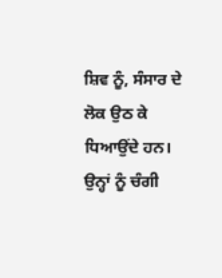ਸ਼ਿਵ ਨੂੰ, ਸੰਸਾਰ ਦੇ ਲੋਕ ਉਠ ਕੇ ਧਿਆਉਂਦੇ ਹਨ।
ਉਨ੍ਹਾਂ ਨੂੰ ਚੰਗੀ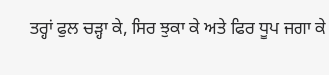ਤਰ੍ਹਾਂ ਫੁਲ ਚੜ੍ਹਾ ਕੇ, ਸਿਰ ਝੁਕਾ ਕੇ ਅਤੇ ਫਿਰ ਧੂਪ ਜਗਾ ਕੇ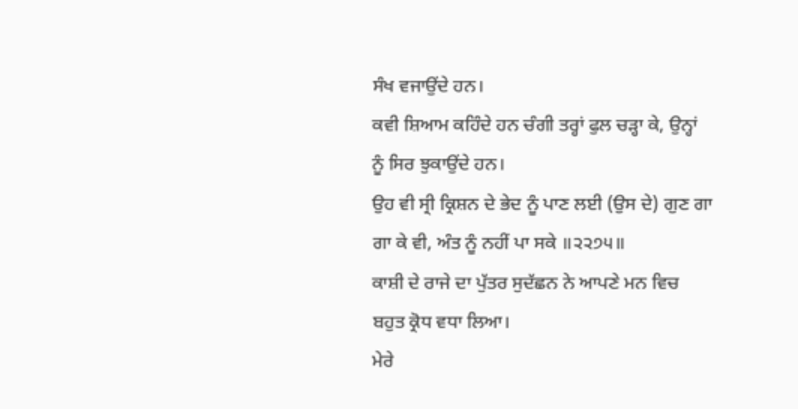ਸੰਖ ਵਜਾਉਂਦੇ ਹਨ।
ਕਵੀ ਸ਼ਿਆਮ ਕਹਿੰਦੇ ਹਨ ਚੰਗੀ ਤਰ੍ਹਾਂ ਫੁਲ ਚੜ੍ਹਾ ਕੇ, ਉਨ੍ਹਾਂ ਨੂੰ ਸਿਰ ਝੁਕਾਉਂਦੇ ਹਨ।
ਉਹ ਵੀ ਸ੍ਰੀ ਕ੍ਰਿਸ਼ਨ ਦੇ ਭੇਦ ਨੂੰ ਪਾਣ ਲਈ (ਉਸ ਦੇ) ਗੁਣ ਗਾ ਗਾ ਕੇ ਵੀ, ਅੰਤ ਨੂੰ ਨਹੀਂ ਪਾ ਸਕੇ ॥੨੨੭੫॥
ਕਾਸ਼ੀ ਦੇ ਰਾਜੇ ਦਾ ਪੁੱਤਰ ਸੁਦੱਛਨ ਨੇ ਆਪਣੇ ਮਨ ਵਿਚ ਬਹੁਤ ਕ੍ਰੋਧ ਵਧਾ ਲਿਆ।
ਮੇਰੇ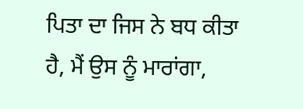ਪਿਤਾ ਦਾ ਜਿਸ ਨੇ ਬਧ ਕੀਤਾ ਹੈ, ਮੈਂ ਉਸ ਨੂੰ ਮਾਰਾਂਗਾ,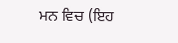ਮਨ ਵਿਚ (ਇਹ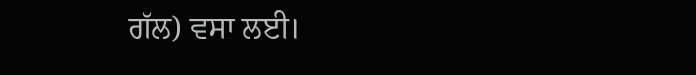ਗੱਲ) ਵਸਾ ਲਈ।